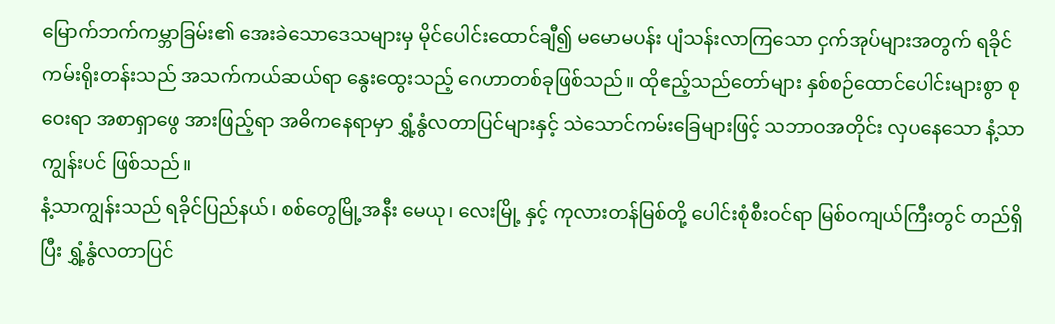မြောက်ဘက်ကမ္ဘာခြမ်း၏ အေးခဲသောဒေသများမှ မိုင်ပေါင်းထောင်ချီ၍ မမောမပန်း ပျံသန်းလာကြသော ငှက်အုပ်များအတွက် ရခိုင်ကမ်းရိုးတန်းသည် အသက်ကယ်ဆယ်ရာ နွေးထွေးသည့် ဂေဟာတစ်ခုဖြစ်သည်။ ထိုဧည့်သည်တော်များ နှစ်စဉ်ထောင်ပေါင်းများစွာ စုဝေးရာ အစာရှာဖွေ အားဖြည့်ရာ အဓိကနေရာမှာ ရွှံ့နွံလတာပြင်များနှင့် သဲသောင်ကမ်းခြေများဖြင့် သဘာဝအတိုင်း လှပနေသော နံ့သာကျွန်းပင် ဖြစ်သည်။
နံ့သာကျွန်းသည် ရခိုင်ပြည်နယ်၊ စစ်တွေမြို့အနီး မေယု၊ လေးမြို့ နှင့် ကုလားတန်မြစ်တို့ ပေါင်းစုံစီးဝင်ရာ မြစ်ဝကျယ်ကြီးတွင် တည်ရှိပြီး ရွှံ့နွံလတာပြင်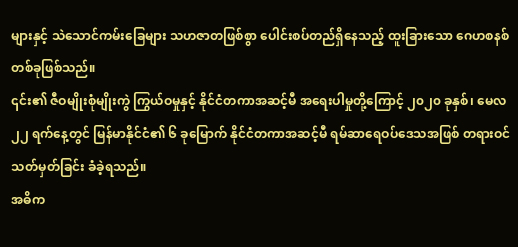များနှင့် သဲသောင်ကမ်းခြေများ သဟဇာတဖြစ်စွာ ပေါင်းစပ်တည်ရှိနေသည့် ထူးခြားသော ဂေဟစနစ်တစ်ခုဖြစ်သည်။
၎င်း၏ ဇီဝမျိုးစုံမျိုးကွဲ ကြွယ်ဝမှုနှင့် နိုင်ငံတကာအဆင့်မီ အရေးပါမှုတို့ကြောင့် ၂၀၂၀ ခုနှစ်၊ မေလ ၂၂ ရက်နေ့တွင် မြန်မာနိုင်ငံ၏ ၆ ခုမြောက် နိုင်ငံတကာအဆင့်မီ ရမ်ဆာရေဝပ်ဒေသအဖြစ် တရားဝင် သတ်မှတ်ခြင်း ခံခဲ့ရသည်။
အဓိက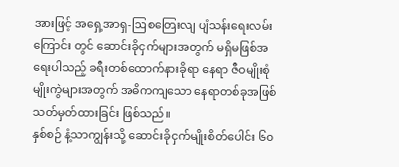အားဖြင့် အရှေ့အာရှ-ဩစတြေးလျ ပျံသန်းရေးလမ်းကြောင်း တွင် ဆောင်းခိုငှက်များအတွက် မရှိမဖြစ်အရေးပါသည့် ခရီးတစ်ထောက်နားခိုရာ နေရာ ဇီဝမျိုးစုံမျိုးကွဲများအတွက် အဓိကကျသော နေရာတစ်ခုအဖြစ် သတ်မှတ်ထားခြင်း ဖြစ်သည်။
နှစ်စဉ် နံ့သာကျွန်းသို့ ဆောင်းခိုငှက်မျိုးစိတ်ပေါင်း ၆၀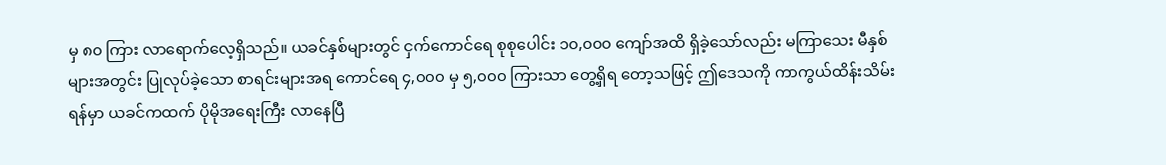မှ ၈၀ ကြား လာရောက်လေ့ရှိသည်။ ယခင်နှစ်များတွင် ငှက်ကောင်ရေ စုစုပေါင်း ၁၀,၀၀၀ ကျော်အထိ ရှိခဲ့သော်လည်း မကြာသေး မီနှစ်များအတွင်း ပြုလုပ်ခဲ့သော စာရင်းများအရ ကောင်ရေ ၄,၀၀၀ မှ ၅,၀၀၀ ကြားသာ တွေ့ရှိရ တော့သဖြင့် ဤဒေသကို ကာကွယ်ထိန်းသိမ်းရန်မှာ ယခင်ကထက် ပိုမိုအရေးကြီး လာနေပြီ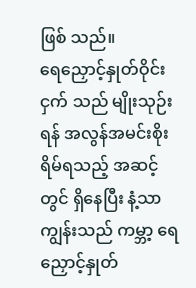ဖြစ် သည်။
ရေညှောင့်နှုတ်ဝိုင်းငှက် သည် မျိုးသုဉ်းရန် အလွန်အမင်းစိုးရိမ်ရသည့် အဆင့် တွင် ရှိနေပြီး နံ့သာကျွန်းသည် ကမ္ဘာ့ ရေညှောင့်နှုတ်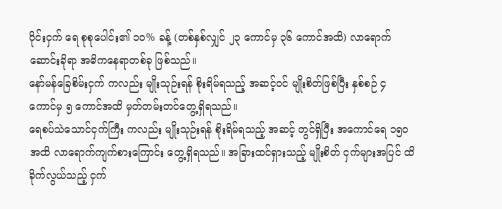ဝိုင်းငှက် ရေ စုစုပေါင်း၏ ၁၀% ခန့် (တစ်နှစ်လျှင် ၂၃ ကောင်မှ ၃၆ ကောင်အထိ) လာရောက်ဆောင်းခိုရာ အဓိကနေရာတစ်ခု ဖြစ်သည်။
နော်မန်ခြေစိမ်းငှက် ကလည်း မျိုးသုဉ်းရန် စိုးရိမ်ရသည့် အဆင့်ဝင် မျိုးစိတ်ဖြစ်ပြီး နှစ်စဉ် ၄ ကောင်မှ ၅ ကောင်အထိ မှတ်တမ်းတင်တွေ့ရှိရသည်။
ရေစပ်သဲသောင်ငှက်ကြီး ကလည်း မျိုးသုဉ်းရန် စိုးရိမ်ရသည့် အဆင့် တွင်ရှိပြီး အကောင်ရေ ၁၅၀ အထိ လာရောက်ကျက်စားကြောင်း တွေ့ရှိရသည်။ အခြားထင်ရှားသည့် မျိုးစိတ် ငှက်များအပြင် ထိခိုက်လွယ်သည့် ငှက်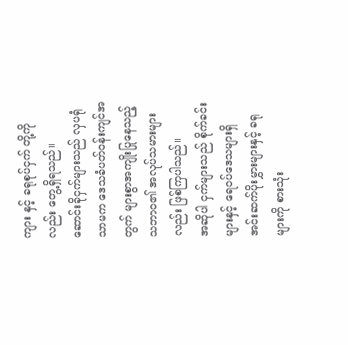ကျား နှင့် ခရုစုပ်ငှက် တို့ကိုလည်း တွေ့ရှိရသည်။
ဆောင်းခိုငှက်များသည် လှပရုံသာမက ဒေသခံပတ်ဝန်းကျင်အတွက် များစွာအကျိုးပြုနေသည့် သဘာဝ၏ အလုပ်သမားများလည်း ဖြစ်ကြပါသည်။
အဆိုပါ ငှက်များသည် စိုက်ခင်းများနှင့် ရေဝပ်ဒေသများရှိ အင်းဆက်ပိုးမွှားများနှင့် ခရုများကို စားသုံး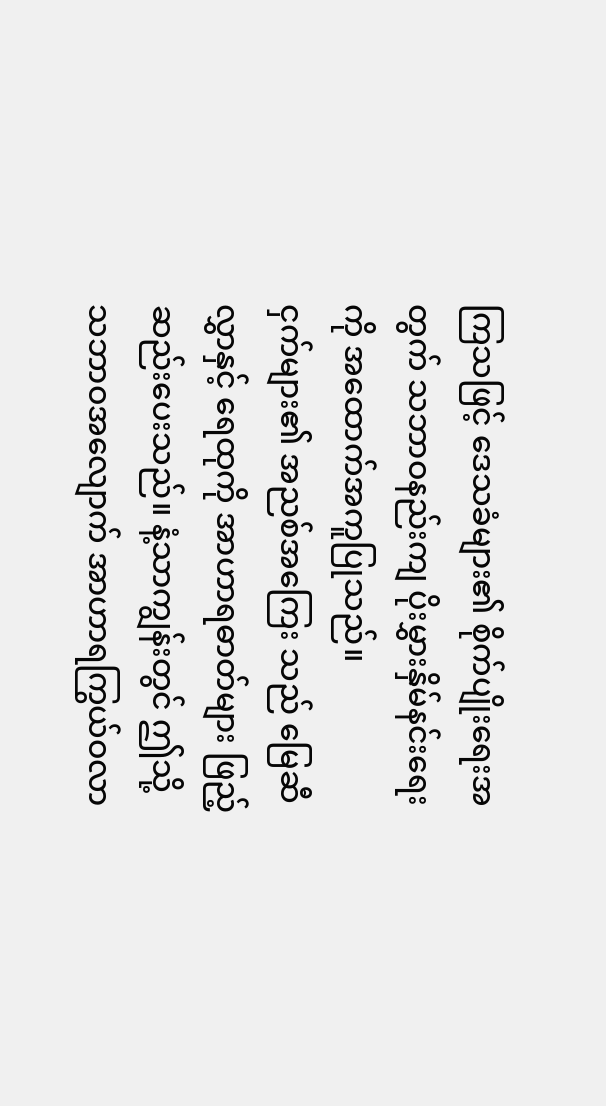ကြသဖြင့် ဒေသခံများ၏ စိုက်ပျိုးရေးအတွက် သဘာဝနည်းကျ ပိုးမွှားနှိမ်နင်းရေးကို အထောက်အကူပြုသည်။
ငှက်များ၏ အညစ်အကြေး သည် မြေဆီလွှာနှင့် ရေထုကို အာဟာရဓာတ်များ ဖြည့်ဆည်းပေးသည်။ နံ့သာကျွန်းတွင် ဤသို့ သဘာဝအလျောက် အာဟာရကြွယ်ဝလာ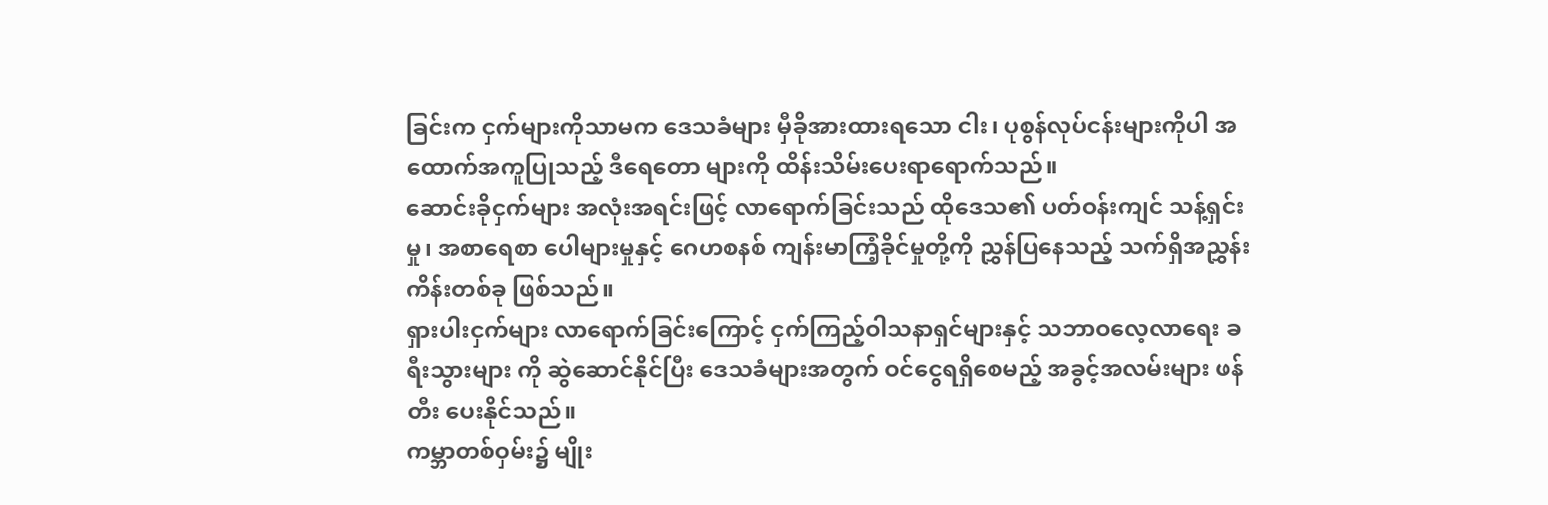ခြင်းက ငှက်များကိုသာမက ဒေသခံများ မှီခိုအားထားရသော ငါး၊ ပုစွန်လုပ်ငန်းများကိုပါ အထောက်အကူပြုသည့် ဒီရေတော များကို ထိန်းသိမ်းပေးရာရောက်သည်။
ဆောင်းခိုငှက်များ အလုံးအရင်းဖြင့် လာရောက်ခြင်းသည် ထိုဒေသ၏ ပတ်ဝန်းကျင် သန့်ရှင်းမှု၊ အစာရေစာ ပေါများမှုနှင့် ဂေဟစနစ် ကျန်းမာကြံ့ခိုင်မှုတို့ကို ညွှန်ပြနေသည့် သက်ရှိအညွှန်းကိန်းတစ်ခု ဖြစ်သည်။
ရှားပါးငှက်များ လာရောက်ခြင်းကြောင့် ငှက်ကြည့်ဝါသနာရှင်များနှင့် သဘာဝလေ့လာရေး ခရီးသွားများ ကို ဆွဲဆောင်နိုင်ပြီး ဒေသခံများအတွက် ဝင်ငွေရရှိစေမည့် အခွင့်အလမ်းများ ဖန်တီး ပေးနိုင်သည်။
ကမ္ဘာတစ်ဝှမ်း၌ မျိုး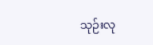သုဉ်းလု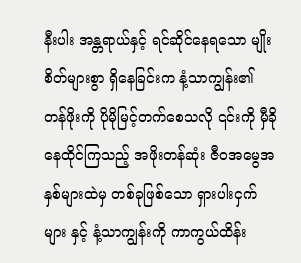နီးပါး အန္တရာယ်နှင့် ရင်ဆိုင်နေရသော မျိုးစိတ်များစွာ ရှိနေခြင်းက နံ့သာကျွန်း၏ တန်ဖိုးကို ပိုမိုမြင့်တက်စေသလို ၎င်းကို မှီခိုနေထိုင်ကြသည့် အဖိုးတန်ဆုံး ဇီဝအမွေအနှစ်များထဲမှ တစ်ခုဖြစ်သော ရှားပါးငှက်များ နှင့် နံ့သာကျွန်းကို ကာကွယ်ထိန်း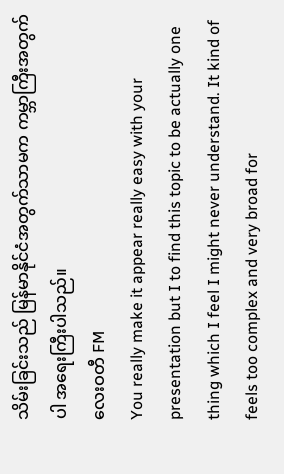သိမ်းခြင်းသည် မြန်မာနိုင်ငံအတွက်သာမက ကမ္ဘာကြီးအတွက်ပါ အရေးကြီးပါသည်။
လေးဝတီ FM
You really make it appear really easy with your presentation but I to find this topic to be actually one thing which I feel I might never understand. It kind of feels too complex and very broad for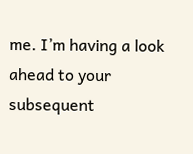me. I’m having a look ahead to your subsequent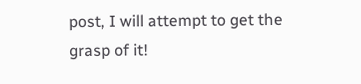post, I will attempt to get the grasp of it!